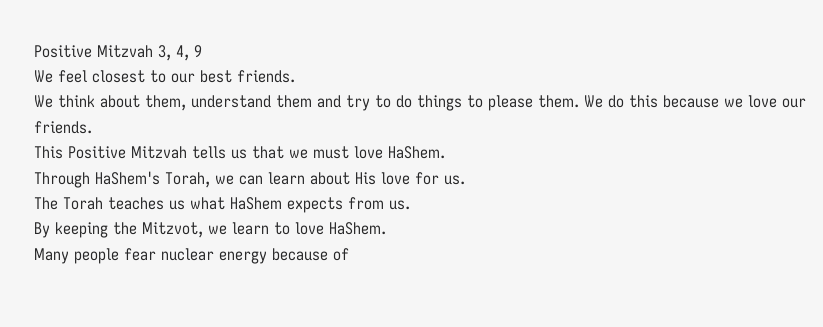Positive Mitzvah 3, 4, 9
We feel closest to our best friends.
We think about them, understand them and try to do things to please them. We do this because we love our friends.
This Positive Mitzvah tells us that we must love HaShem.
Through HaShem's Torah, we can learn about His love for us.
The Torah teaches us what HaShem expects from us.
By keeping the Mitzvot, we learn to love HaShem.
Many people fear nuclear energy because of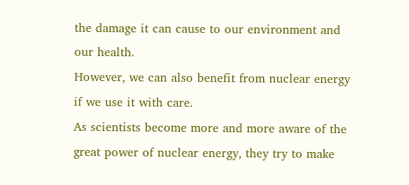the damage it can cause to our environment and our health.
However, we can also benefit from nuclear energy if we use it with care.
As scientists become more and more aware of the great power of nuclear energy, they try to make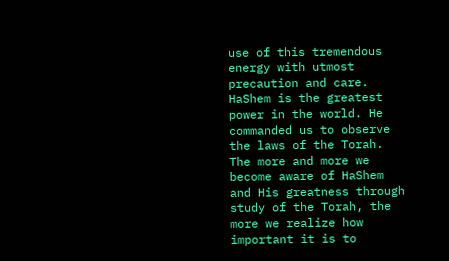use of this tremendous energy with utmost precaution and care.
HaShem is the greatest power in the world. He commanded us to observe the laws of the Torah.
The more and more we become aware of HaShem and His greatness through study of the Torah, the more we realize how important it is to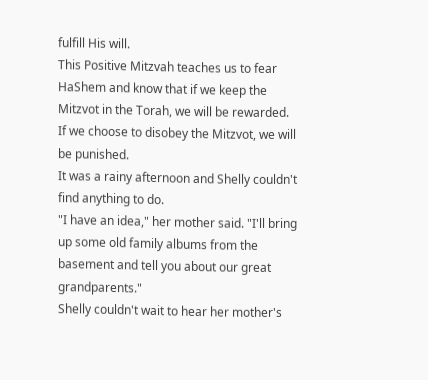fulfill His will.
This Positive Mitzvah teaches us to fear HaShem and know that if we keep the Mitzvot in the Torah, we will be rewarded.
If we choose to disobey the Mitzvot, we will be punished.
It was a rainy afternoon and Shelly couldn't find anything to do.
"I have an idea," her mother said. "I'll bring up some old family albums from the basement and tell you about our great grandparents."
Shelly couldn't wait to hear her mother's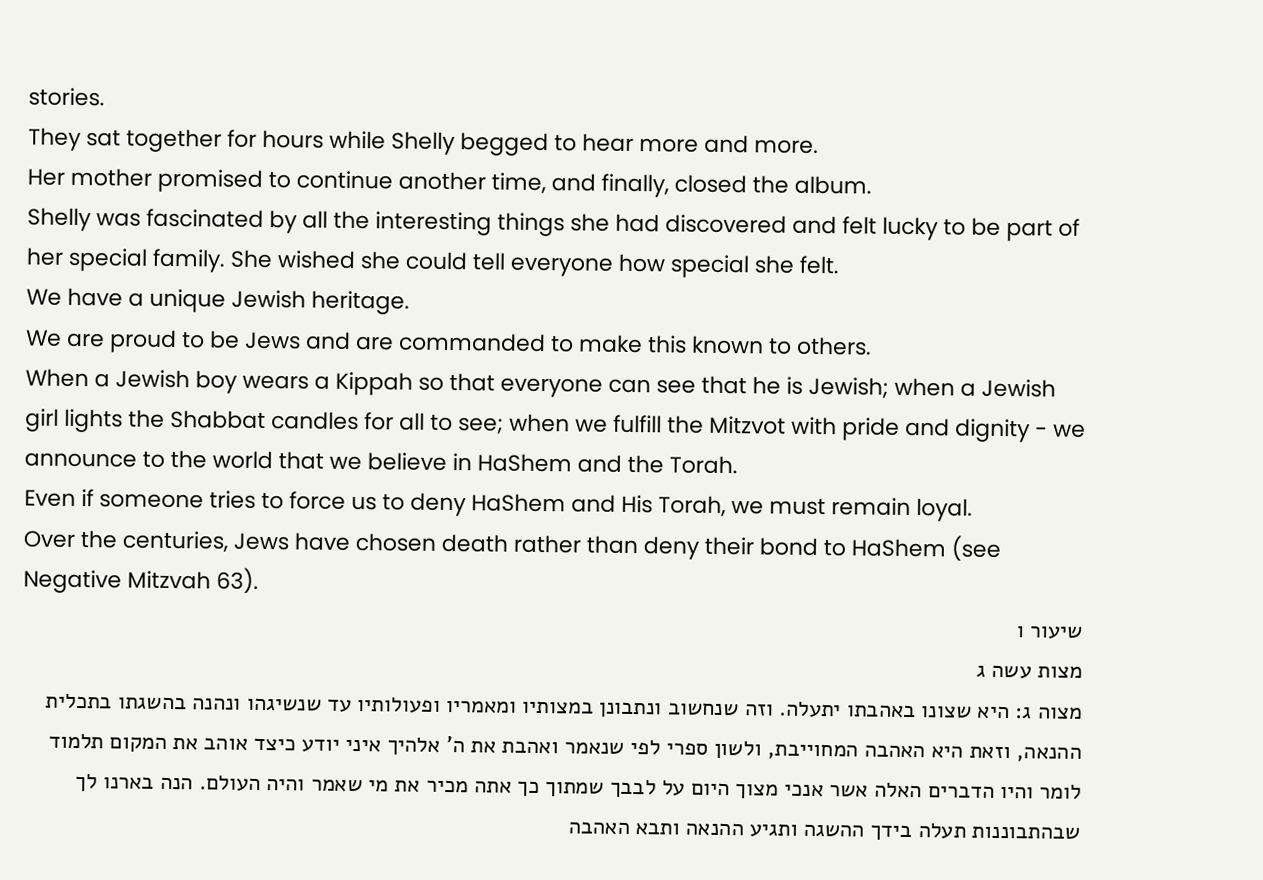stories.
They sat together for hours while Shelly begged to hear more and more.
Her mother promised to continue another time, and finally, closed the album.
Shelly was fascinated by all the interesting things she had discovered and felt lucky to be part of her special family. She wished she could tell everyone how special she felt.
We have a unique Jewish heritage.
We are proud to be Jews and are commanded to make this known to others.
When a Jewish boy wears a Kippah so that everyone can see that he is Jewish; when a Jewish girl lights the Shabbat candles for all to see; when we fulfill the Mitzvot with pride and dignity - we announce to the world that we believe in HaShem and the Torah.
Even if someone tries to force us to deny HaShem and His Torah, we must remain loyal.
Over the centuries, Jews have chosen death rather than deny their bond to HaShem (see Negative Mitzvah 63).
שיעור ו
מצות עשה ג
מצוה ג: היא שצונו באהבתו יתעלה. וזה שנחשוב ונתבונן במצותיו ומאמריו ופעולותיו עד שנשיגהו ונהנה בהשגתו בתכלית ההנאה, וזאת היא האהבה המחוייבת, ולשון ספרי לפי שנאמר ואהבת את ה' אלהיך איני יודע כיצד אוהב את המקום תלמוד לומר והיו הדברים האלה אשר אנכי מצוך היום על לבבך שמתוך כך אתה מכיר את מי שאמר והיה העולם. הנה בארנו לך שבהתבוננות תעלה בידך ההשגה ותגיע ההנאה ותבא האהבה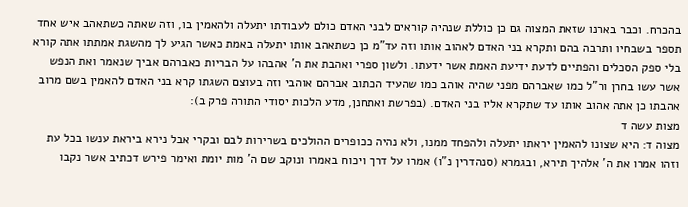בהכרח. וכבר בארנו שזאת המצוה גם כן כוללת שנהיה קוראים לבני האדם כולם לעבודתו יתעלה ולהאמין בו, וזה שאתה כשתאהב איש אחד תספר בשבחיו ותרבה בהם ותקרא בני האדם לאהוב אותו וזה עד"מ כן כשתאהב אותו יתעלה באמת כאשר הגיע לך מהשגת אמתתו אתה קורא בלי ספק הסכלים והפתיים לדעת ידיעת האמת אשר ידעתו. ולשון ספרי ואהבת את ה' אהבהו על הבריות כאברהם אביך שנאמר ואת הנפש אשר עשו בחרן ור"ל כמו שאברהם מפני שהיה אוהב כמו שהעיד הכתוב אברהם אוהבי וזה בעוצם השגתו קרא בני האדם להאמין בשם מרוב אהבתו כן אתה אהוב אותו עד שתקרא אליו בני האדם. (בפרשת ואתחנן, מדע הלכות יסודי התורה פרק ב):
מצות עשה ד
מצוה ד: היא שצונו להאמין יראתו יתעלה ולהפחד ממנו, ולא נהיה ככופרים ההולכים בשרירות לבם ובקרי אבל נירא ביראת ענשו בכל עת וזהו אמרו את ה' אלהיך תירא, ובגמרא (סנהדרין נ"ו) אמרו על דרך ויכוח באמרו ונוקב שם ה' מות יומת ואימר פירש דכתיב אשר נקבו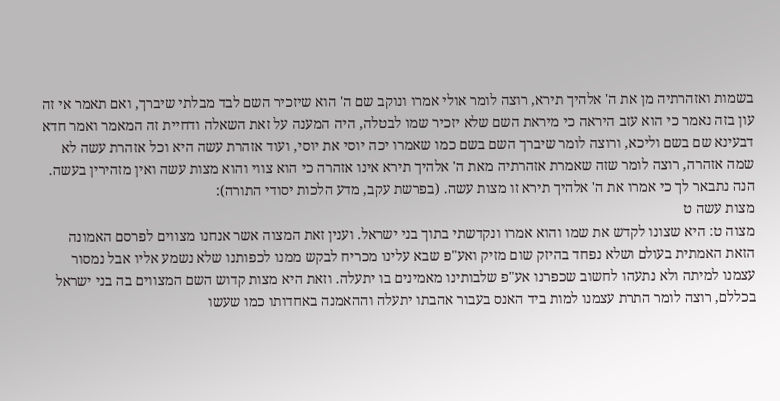בשמות ואזהרתיה מן את ה' אלהיך תירא, רוצה לומר אולי אמרו ונוקב שם ה' הוא שיזכיר השם לבד מבלתי שיברך, ואם תאמר אי זה עון בזה נאמר כי הוא עזב היראה כי מיראת השם שלא יזכיר שמו לבטלה, היה המענה על זאת השאלה ודחיית זה המאמר ואמר חדא דבעינא שם בשם וליכא, ורוצה לומר שיברך השם בשם כמו שאמרו יכה יוסי את יוסי, ועוד אזהרת עשה היא וכל אזהרת עשה לא שמה אזהרה, רוצה לומר שזה שאמרת אזהרתיה מאת ה' אלהיך תירא אינו אזהרה כי הוא צווי והוא מצות עשה ואין מזהירין בעשה. הנה נתבאר לך כי אמרו את ה' אלהיך תירא זו מצות עשה. (בפרשת עקב, מדע הלכות יסודי התורה):
מצות עשה ט
מצוה ט: היא שצונו לקדש את שמו והוא אמרו ונקדשתי בתוך בני ישראל. וענין זאת המצוה אשר אנחנו מצווים לפרסם האמונה הזאת האמתית בעולם ושלא נפחד בהיזק שום מזיק ואע"פ שבא עלינו מכריח לבקש ממנו לכפותנו שלא נשמע אליו אבל נמסור עצמנו למיתה ולא נתעהו לחשוב שכפרנו אע"פ שלבותינו מאמינים בו יתעלה. וזאת היא מצות קדוש השם המצווים בה בני ישראל בכללם, רוצה לומר התרת עצמנו למות ביד האנס בעבור אהבתו יתעלה וההאמנה באחדותו כמו שעשו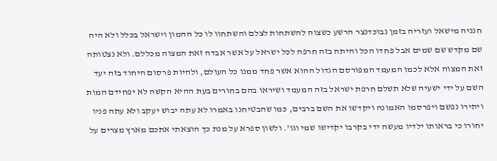חנניה מישאל ועזריה בזמן נבוכדנצר הרשע כשצוה להשתחות לצלם והשתחוו לו כל ההמון וישראל בכלל ולא היה שם מקדש שם שמים אבל פחדו הכל והיתה בזה חרפה לכל ישראל על אשר אבדה זאת המצוה מכללם. ולא נצטותה זאת המצוה אלא לכמו המעמד המפורסם הגדול ההוא אשר פחד ממנו כל העולם, ולהיות פרסום היחוד בזה יעד השם על ידי ישעיה שלא תשלם חרפת ישראל בזה המעמד ושיראו בהם בחורים בעת ההיא הקשה לא יפחידם המות ויתירו נפשם ויפרסמו האמונה ויקדשו את השם ברבים, כמו שהבטיחנו באמרו לא עתה יבוש יעקב ולא עתה פניו יחורו כי בראותו ילדיו מעשה ידי בקרבו יקדישו שמי וגו'. ולשון ספרא על מנת כך הוצאתי אתכם מארץ מצרים על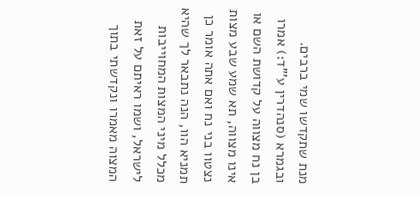מנת שתקדשו שמי ברבים. ובגמרא (סנהדרין ע'"ד:) אמרו בן נח מצווה על קדושת השם או אינו מצווה, תא שמע שבע מצות נצטוו בני נח ואם אתה אומר כן תמניא הוו, הנה נתבאר לך שהיא מכלל מיני המצות המחוייבות לישראל, ושמו ראיתם על זאת המצוה מאמרו ונקדשתי בתוך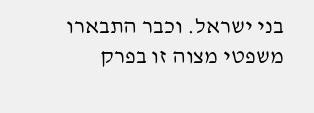בני ישראל. וכבר התבארו משפטי מצוה זו בפרק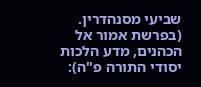שביעי מסנהדרין. (בפרשת אמור אל הכהנים, מדע הלכות יסודי התורה פ"ה):